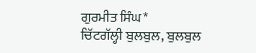ਗੁਰਮੀਤ ਸਿੰਘ*
ਚਿੱਟਗੱਲ੍ਹੀ ਬੁਲਬੁਲ, ਬੁਲਬੁਲ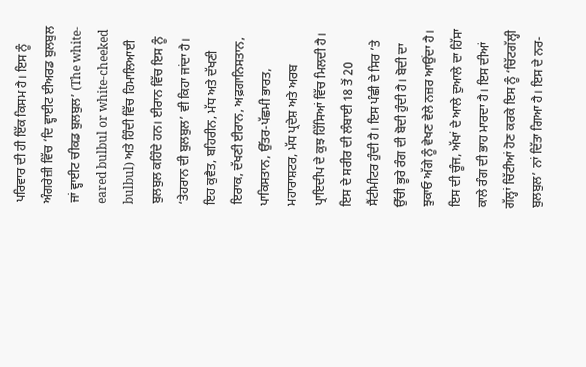ਪਰਿਵਾਰ ਦੀ ਹੀ ਇੱਕ ਕਿਸਮ ਹੈ। ਇਸ ਨੂੰ ਅੰਗਰੇਜ਼ੀ ਵਿੱਚ ‘ਦਿ ਵ੍ਹਾਈਟ ਈਅਰਡ ਬੁਲਬੁਲ ਜਾਂ ਵ੍ਹਾਈਟ ਚੀਕਡ ਬੁਲਬੁਲ’ (The white-eared bulbul or white-cheeked bulbul) ਅਤੇ ਹਿੰਦੀ ਵਿੱਚ ਹਿਮਾਲਿਆਈ ਬੁਲਬੁਲ ਕਹਿੰਦੇ ਹਨ। ਈਰਾਨ ਵਿੱਚ ਇਸ ਨੂੰ ‘ਤੇਹਰਾਨ ਦੀ ਬੁਲਬੁਲ’ ਵੀ ਕਿਹਾ ਜਾਂਦਾ ਹੈ। ਇਹ ਕੁਵੈਤ, ਬਹਿਰੀਨ, ਮੱਧ ਅਤੇ ਦੱਖਣੀ ਇਰਾਕ, ਦੱਖਣੀ ਈਰਾਨ, ਅਫ਼ਗਾਨਿਸਤਾਨ, ਪਾਕਿਸਤਾਨ, ਉੱਤਰ-ਪੱਛਮੀ ਭਾਰਤ, ਮਹਾਰਾਸ਼ਟਰ, ਮੱਧ ਪ੍ਰਦੇਸ਼ ਅਤੇ ਅਰਬ ਪ੍ਰਾਇਦੀਪ ਦੇ ਕੁਝ ਹਿੱਸਿਆਂ ਵਿੱਚ ਮਿਲਦੀ ਹੈ।
ਇਸ ਦੇ ਸਰੀਰ ਦੀ ਲੰਬਾਈ 18 ਤੋਂ 20 ਸੈਂਟੀਮੀਟਰ ਹੁੰਦੀ ਹੈ। ਇਸ ਪੰਛੀ ਦੇ ਸਿਰ ’ਤੇ ਉੱਚੀ ਭੂਰੇ ਰੰਗ ਦੀ ਬੋਦੀ ਹੁੰਦੀ ਹੈ। ਬੋਦੀ ਦਾ ਝੁਕਾਓ ਅੱਗੇ ਨੂੰ ਵੇਖਣ ਵੇਲੇ ਨਜ਼ਰ ਆਉਂਦਾ ਹੈ। ਇਸ ਦੀ ਚੂੰਜ, ਅੱਖਾਂ ਦੇ ਆਲੇ ਦੁਆਲੇ ਦਾ ਹਿੱਸਾ ਕਾਲੇ ਰੰਗ ਦੀ ਭਾਹ ਮਾਰਦਾ ਹੈ। ਇਸ ਦੀਆਂ ਗੱਲ੍ਹਾਂ ਚਿੱਟੀਆਂ ਹੋਣ ਕਰਕੇ ਇਸ ਨੂੰ ‘ਚਿੱਟਗੱਲ੍ਹੀ ਬੁਲਬੁਲ’ ਨਾਂ ਦਿੱਤਾ ਗਿਆ ਹੈ। ਇਸ ਦੇ ਨਰ-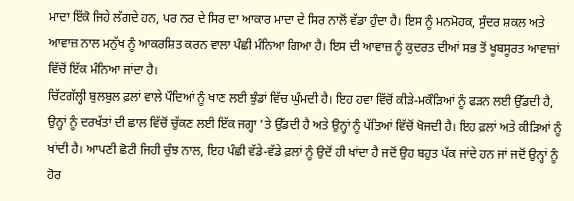ਮਾਦਾ ਇੱਕੋ ਜਿਹੇ ਲੱਗਦੇ ਹਨ, ਪਰ ਨਰ ਦੇ ਸਿਰ ਦਾ ਆਕਾਰ ਮਾਦਾ ਦੇ ਸਿਰ ਨਾਲੋਂ ਵੱਡਾ ਹੁੰਦਾ ਹੈ। ਇਸ ਨੂੰ ਮਨਮੋਹਕ, ਸੁੰਦਰ ਸ਼ਕਲ ਅਤੇ ਆਵਾਜ਼ ਨਾਲ ਮਨੁੱਖ ਨੂੰ ਆਕਰਸ਼ਿਤ ਕਰਨ ਵਾਲਾ ਪੰਛੀ ਮੰਨਿਆ ਗਿਆ ਹੈ। ਇਸ ਦੀ ਆਵਾਜ਼ ਨੂੰ ਕੁਦਰਤ ਦੀਆਂ ਸਭ ਤੋਂ ਖੂਬਸੂਰਤ ਆਵਾਜ਼ਾਂ ਵਿੱਚੋਂ ਇੱਕ ਮੰਨਿਆ ਜਾਂਦਾ ਹੈ।
ਚਿੱਟਗੱਲ੍ਹੀ ਬੁਲਬੁਲ ਫ਼ਲਾਂ ਵਾਲੇ ਪੌਦਿਆਂ ਨੂੰ ਖਾਣ ਲਈ ਝੁੰਡਾਂ ਵਿੱਚ ਘੁੰਮਦੀ ਹੈ। ਇਹ ਹਵਾ ਵਿੱਚੋਂ ਕੀੜੇ-ਮਕੌੜਿਆਂ ਨੂੰ ਫੜਨ ਲਈ ਉੱਡਦੀ ਹੈ, ਉਨ੍ਹਾਂ ਨੂੰ ਦਰਖੱਤਾਂ ਦੀ ਛਾਲ ਵਿੱਚੋਂ ਚੁੱਕਣ ਲਈ ਇੱਕ ਜਗ੍ਹਾ ’ਤੇ ਉੱਡਦੀ ਹੈ ਅਤੇ ਉਨ੍ਹਾਂ ਨੂੰ ਪੱਤਿਆਂ ਵਿੱਚੋਂ ਖੋਜਦੀ ਹੈ। ਇਹ ਫ਼ਲਾਂ ਅਤੇ ਕੀੜਿਆਂ ਨੂੰ ਖਾਂਦੀ ਹੈ। ਆਪਣੀ ਛੋਟੀ ਜਿਹੀ ਚੁੰਝ ਨਾਲ, ਇਹ ਪੰਛੀ ਵੱਡੇ-ਵੱਡੇ ਫ਼ਲਾਂ ਨੂੰ ਉਦੋਂ ਹੀ ਖਾਂਦਾ ਹੈ ਜਦੋਂ ਉਹ ਬਹੁਤ ਪੱਕ ਜਾਂਦੇ ਹਨ ਜਾਂ ਜਦੋਂ ਉਨ੍ਹਾਂ ਨੂੰ ਹੋਰ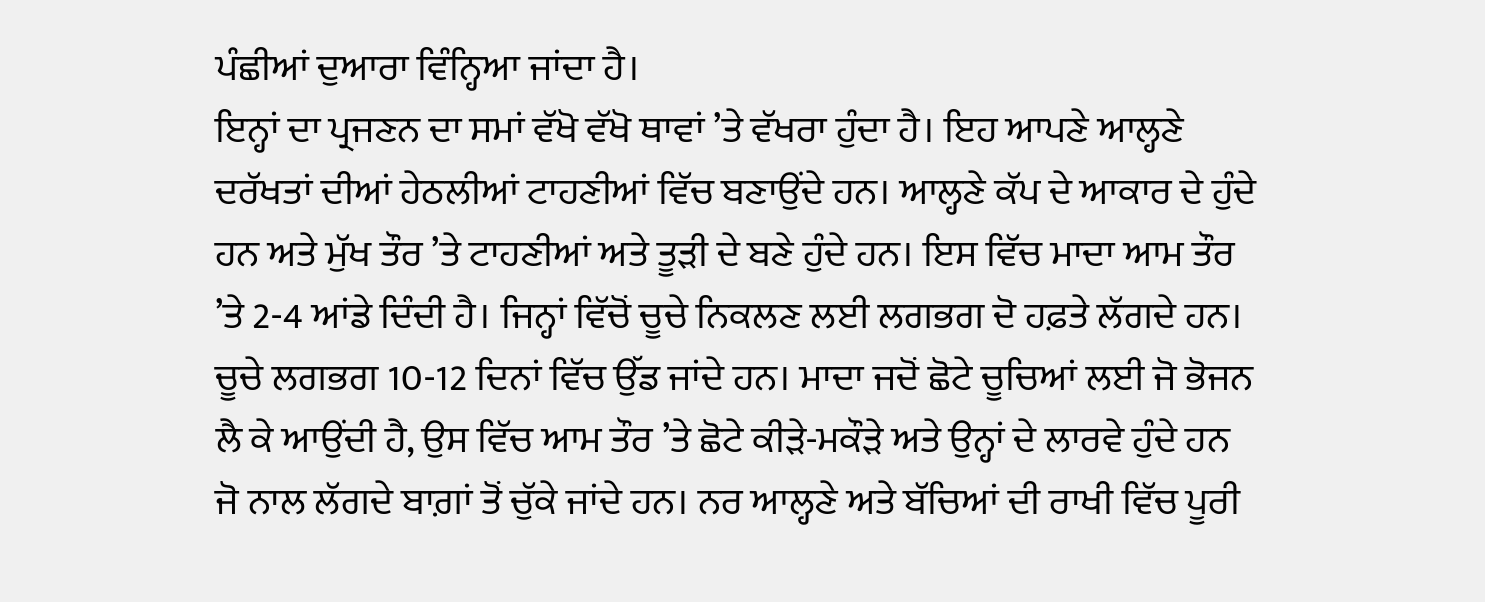ਪੰਛੀਆਂ ਦੁਆਰਾ ਵਿੰਨ੍ਹਿਆ ਜਾਂਦਾ ਹੈ।
ਇਨ੍ਹਾਂ ਦਾ ਪ੍ਰਜਣਨ ਦਾ ਸਮਾਂ ਵੱਖੋ ਵੱਖੋ ਥਾਵਾਂ ’ਤੇ ਵੱਖਰਾ ਹੁੰਦਾ ਹੈ। ਇਹ ਆਪਣੇ ਆਲ੍ਹਣੇ ਦਰੱਖਤਾਂ ਦੀਆਂ ਹੇਠਲੀਆਂ ਟਾਹਣੀਆਂ ਵਿੱਚ ਬਣਾਉਂਦੇ ਹਨ। ਆਲ੍ਹਣੇ ਕੱਪ ਦੇ ਆਕਾਰ ਦੇ ਹੁੰਦੇ ਹਨ ਅਤੇ ਮੁੱਖ ਤੌਰ ’ਤੇ ਟਾਹਣੀਆਂ ਅਤੇ ਤੂੜੀ ਦੇ ਬਣੇ ਹੁੰਦੇ ਹਨ। ਇਸ ਵਿੱਚ ਮਾਦਾ ਆਮ ਤੌਰ ’ਤੇ 2-4 ਆਂਡੇ ਦਿੰਦੀ ਹੈ। ਜਿਨ੍ਹਾਂ ਵਿੱਚੋਂ ਚੂਚੇ ਨਿਕਲਣ ਲਈ ਲਗਭਗ ਦੋ ਹਫ਼ਤੇ ਲੱਗਦੇ ਹਨ। ਚੂਚੇ ਲਗਭਗ 10-12 ਦਿਨਾਂ ਵਿੱਚ ਉੱਡ ਜਾਂਦੇ ਹਨ। ਮਾਦਾ ਜਦੋਂ ਛੋਟੇ ਚੂਚਿਆਂ ਲਈ ਜੋ ਭੋਜਨ ਲੈ ਕੇ ਆਉਂਦੀ ਹੈ, ਉਸ ਵਿੱਚ ਆਮ ਤੌਰ ’ਤੇ ਛੋਟੇ ਕੀੜੇ-ਮਕੌੜੇ ਅਤੇ ਉਨ੍ਹਾਂ ਦੇ ਲਾਰਵੇ ਹੁੰਦੇ ਹਨ ਜੋ ਨਾਲ ਲੱਗਦੇ ਬਾਗ਼ਾਂ ਤੋਂ ਚੁੱਕੇ ਜਾਂਦੇ ਹਨ। ਨਰ ਆਲ੍ਹਣੇ ਅਤੇ ਬੱਚਿਆਂ ਦੀ ਰਾਖੀ ਵਿੱਚ ਪੂਰੀ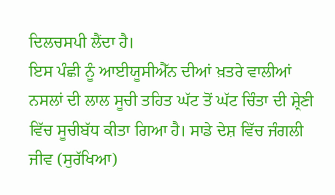ਦਿਲਚਸਪੀ ਲੈਂਦਾ ਹੈ।
ਇਸ ਪੰਛੀ ਨੂੰ ਆਈਯੂਸੀਐੱਨ ਦੀਆਂ ਖ਼ਤਰੇ ਵਾਲੀਆਂ ਨਸਲਾਂ ਦੀ ਲਾਲ ਸੂਚੀ ਤਹਿਤ ਘੱਟ ਤੋਂ ਘੱਟ ਚਿੰਤਾ ਦੀ ਸ਼੍ਰੇਣੀ ਵਿੱਚ ਸੂਚੀਬੱਧ ਕੀਤਾ ਗਿਆ ਹੈ। ਸਾਡੇ ਦੇਸ਼ ਵਿੱਚ ਜੰਗਲੀ ਜੀਵ (ਸੁਰੱਖਿਆ)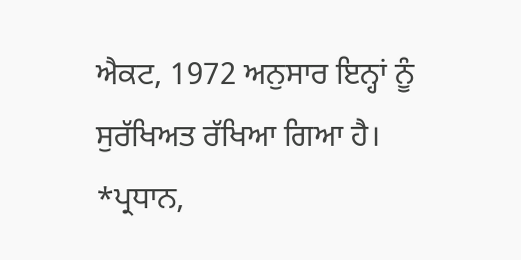ਐਕਟ, 1972 ਅਨੁਸਾਰ ਇਨ੍ਹਾਂ ਨੂੰ ਸੁਰੱਖਿਅਤ ਰੱਖਿਆ ਗਿਆ ਹੈ।
*ਪ੍ਰਧਾਨ,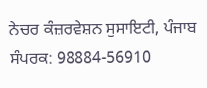ਨੇਚਰ ਕੰਜ਼ਰਵੇਸ਼ਨ ਸੁਸਾਇਟੀ, ਪੰਜਾਬ
ਸੰਪਰਕ: 98884-56910